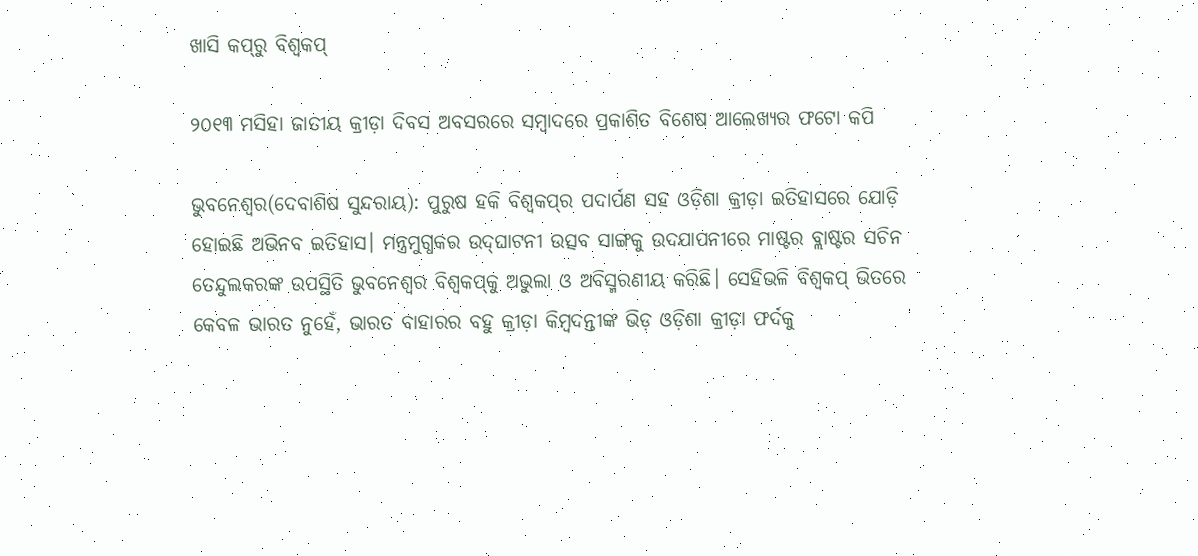ଖାସି କପ୍‌ରୁ ବିଶ୍ବକପ୍

୨୦୧୩ ମସିହା ଜାତୀୟ କ୍ରୀଡ଼ା ଦିବସ ଅବସରରେ ସମ୍ବାଦରେ ପ୍ରକାଶିତ ବିଶେଷ ଆଲେଖ୍ୟର ଫଟୋ କପି

ଭୁବନେଶ୍ବର(ଦେବାଶିଷ ସୁନ୍ଦରାୟ): ପୁରୁଷ ହକି ବିଶ୍ବକପ୍‌ର ପଦାର୍ପଣ ସହ ଓଡ଼ିଶା କ୍ରୀଡ଼ା ଇତିହାସରେ ଯୋଡ଼ି ହୋଇଛି ଅଭିନବ ଇତିହାସ। ମନ୍ତ୍ରମୁଗ୍ଧକର ଉଦ୍‌ଘାଟନୀ ଉତ୍ସବ ସାଙ୍ଗକୁ ଉଦଯାପନୀରେ ମାଷ୍ଟର ବ୍ଲାଷ୍ଟର ସଚିନ ତେନ୍ଦୁଲକରଙ୍କ ଉପସ୍ଥିତି ଭୁବନେଶ୍ବର ବିଶ୍ବକପ୍‌କୁ ଅଭୁଲା ଓ ଅବିସ୍ମରଣୀୟ କରିଛି। ସେହିଭଳି ବିଶ୍ବକପ୍ ଭିତରେ କେବଳ ଭାରତ ନୁହେଁ, ଭାରତ ବାହାରର ବହୁ କ୍ରୀଡ଼ା କିମ୍ବଦନ୍ତୀଙ୍କ ଭିଡ଼ ଓଡ଼ିଶା କ୍ରୀଡ଼ା ଫର୍ଦକୁ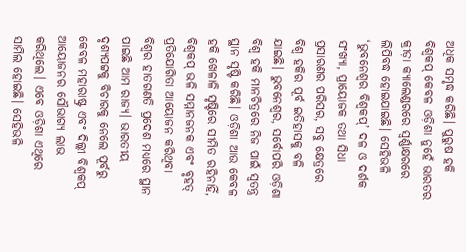ଅଧିକ ସମୃଦ୍ଧ କରିଛି। ପୁରୁଷ ହକି ବିଶ୍ବକପ୍ କେବଳ ଓଡ଼ିଶା ନୁହେଁ ଭାରତର କ୍ରୀଡ଼ା କ୍ୟାଲେଣ୍ଡରରେ ସ୍ବର୍ଣ୍ଣାକ୍ଷରରେ ଲିପିବଦ୍ଧ ହୋଇଯାଇଛି। ସେହିଭଳି ‘ଭୁବନେଶ୍ବର ବିଶ୍ବକପ୍’ ଦଳ ଓ ଦର୍ଶକ ସଂଖ୍ୟା, ପ୍ରାୟୋଜକ ତଥା ସିଧା ପ୍ରସାରଣର ପରିସର, ସବୁ କ୍ଷେତ୍ରରେ ବିଶ୍ବ ହକିର ପୂର୍ବ ଇତିହାସକୁ ବଳି ଯାଇଛି। ଭୁବନେଶ୍ବର, ସର୍ବୋ‌ପରି ଓଡ଼ିଶା ବିଶ୍ବ ହକି ମାନଚିତ୍ରରେ ନିଜ ପାଇଁ ସ୍ବତନ୍ତ୍ର ସ୍ଥାନ ସୃଷ୍ଟି କରିଛି। ଓଡ଼ିଶା ଆଉ କେବଳ ହକି ଖେଳାଳି ସୃଷ୍ଟିରେ ସୀମିତ ରହିନାହିଁ, ବିଶ୍ବକପ୍ ଭଳି ସମ୍ମାନଜନକ ଏବଂ ବୃହତ୍ ପ୍ରତିଯୋଗିତା ଆୟୋଜନ କରିଥିବା ବିଶ୍ବର ହାତଗଣତି ପ୍ରଦେଶ ମଧ୍ୟରେ ସ୍ଥାନ ପାଇଛି ଆମ ରାଜ୍ୟ। ଭାରତୀୟ ଦୃଶ୍ୟପଟ୍ଟକୁ ବିଚାରକୁ ନେଲେ ପୂର୍ବରୁ କେବଳ ମହାରାଷ୍ଟ୍ର ଏବଂ ଦିଲ୍ଲୀ ବିଶ୍ବକପ୍ ଆୟୋଜନର ସୌଭାଗ୍ୟ ଲାଭ କରିଥିଲେ। ଏବେ ଓଡ଼ିଶା ଏଥିରେ ସାମିଲ ହୋଇଛି। ସେହିଭଳି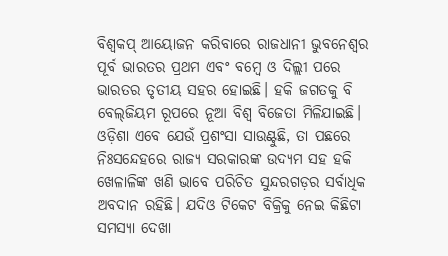ବିଶ୍ବକପ୍‌ ଆୟୋଜନ କରିବାରେ ରାଜଧାନୀ ଭୁବନେଶ୍ବର ପୂର୍ବ ଭାରତର ପ୍ରଥମ ଏବଂ ବମ୍ବେ ଓ ଦିଲ୍ଲୀ ପରେ ଭାରତର ତୃତୀୟ ସହର ହୋଇଛି। ହକି ଜଗତକୁ ବି ବେଲ୍‌ଜିୟମ ରୂପରେ ନୂଆ ବିଶ୍ବ ବିଜେତା ମିଳିଯାଇଛି।
ଓଡ଼ିଶା ଏବେ ଯେଉଁ ପ୍ରଶଂସା ସାଉଣ୍ଟୁଛି, ତା ପଛରେ ନିଃସନ୍ଦେହରେ ରାଜ୍ୟ ସରକାରଙ୍କ ଉଦ୍ୟମ ସହ ହକି ଖେଳାଳିଙ୍କ ଖଣି ଭାବେ ପରିଚିତ ସୁନ୍ଦରଗଡ଼ର ସର୍ବାଧିକ ଅବଦାନ ରହିଛି। ଯଦିଓ ଟିକେଟ ବିକ୍ରିକୁ ନେଇ କିଛିଟା ସମସ୍ୟା ଦେଖା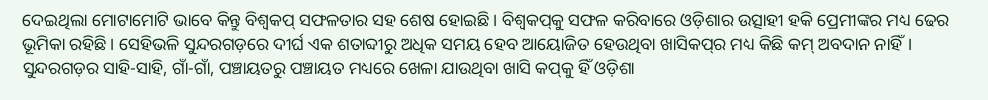ଦେଇଥିଲା ମୋଟାମୋଟି ଭାବେ କିନ୍ତୁ ବିଶ୍ବକପ୍ ସଫଳତାର ସହ ଶେଷ ହୋଇଛି। ବିଶ୍ବକପ୍‌କୁ ସଫଳ କରିବାରେ ଓଡ଼ିଶାର ଉତ୍ସାହୀ ହକି ପ୍ରେମୀଙ୍କର ମଧ୍ୟ ଢେର ଭୂମିକା‌ ରହିଛି। ସେହିଭଳି ସୁନ୍ଦରଗଡ଼ରେ ଦୀର୍ଘ ଏକ ଶତାବ୍ଦୀରୁ ଅଧିକ ସମୟ ହେବ ଆୟୋଜିତ ହେଉଥିବା ଖାସିକପ୍‌ର ମଧ୍ୟ କିଛି କମ୍ ଅବଦାନ ନାହିଁ। ସୁନ୍ଦରଗଡ଼ର ସାହି-ସାହି, ଗାଁ-ଗାଁ, ପଞ୍ଚାୟତରୁ ପଞ୍ଚାୟତ ମଧ୍ୟରେ ଖେଳା ଯାଉଥିବା ଖାସି କପ୍‌କୁ ହିଁ ଓଡ଼ିଶା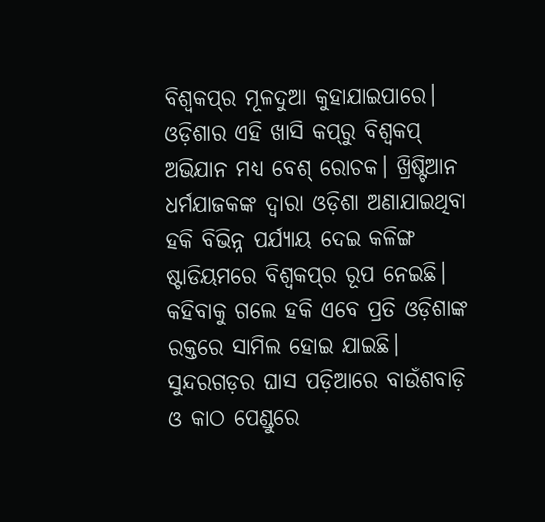ବିଶ୍ବକପ୍‌ର ମୂଳଦୁଆ କୁହାଯାଇପାରେ। ଓଡ଼ିଶାର ଏହି ଖାସି କପ୍‌ରୁ ବିଶ୍ବକପ୍‌ ଅଭିଯାନ ମଧ୍ୟ ବେଶ୍ ରୋଚକ। ଖ୍ରିଷ୍ଟିଆନ ଧର୍ମଯାଜକଙ୍କ ଦ୍ବାରା ଓଡ଼ିଶା ଅଣାଯାଇଥିବା ହକି ବିଭିନ୍ନ ପର୍ଯ୍ୟାୟ ଦେଇ କଳିଙ୍ଗ ଷ୍ଟାଡିୟମରେ ବିଶ୍ବକପ୍‌ର ରୂପ ନେଇଛି। କହିବାକୁ ଗଲେ ହକି ଏବେ ପ୍ରତି ଓଡ଼ିଶାଙ୍କ ରକ୍ତରେ ସାମିଲ ହୋଇ ଯାଇଛି। ସୁନ୍ଦରଗଡ଼ର ଘାସ ପଡ଼ିଆରେ ବାଉଁଶବାଡ଼ି ଓ କାଠ ପେଣ୍ଡୁରେ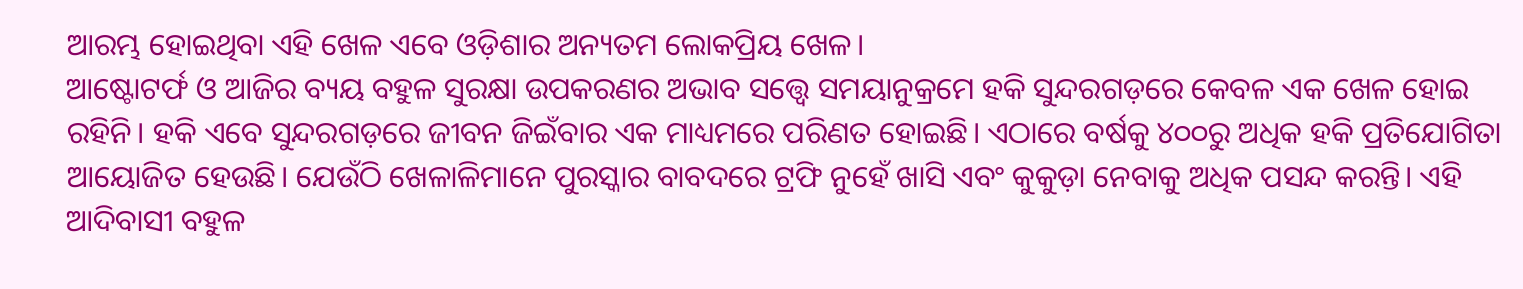ଆରମ୍ଭ ହୋଇଥିବା ଏହି ଖେଳ ଏବେ ଓଡ଼ିଶାର ଅନ୍ୟତମ ଲୋକପ୍ରିୟ ଖେଳ।
ଆଷ୍ଟୋଟର୍ଫ ଓ ଆଜିର ବ୍ୟୟ ବହୁଳ ସୁରକ୍ଷା ଉପକରଣର ଅଭାବ ସତ୍ତ୍ବେ ସମୟାନୁକ୍ରମେ ହକି ସୁନ୍ଦରଗଡ଼ରେ କେବଳ ଏକ ଖେଳ ହୋଇ ରହିନି। ହକି ଏବେ ସୁନ୍ଦରଗଡ଼ରେ ଜୀବନ ଜିଇଁବାର ଏକ ମାଧ୍ୟମରେ ପରିଣତ ହୋଇଛି। ଏଠାରେ ବର୍ଷକୁ ୪୦୦ରୁ ଅଧିକ ହକି ପ୍ରତିଯୋଗିତା ଆୟୋଜିତ ହେ‌ଉଛି। ଯେଉଁଠି ଖେଳାଳିମାନେ ପୁରସ୍କାର ବାବଦରେ ଟ୍ରଫି ନୁହେଁ ଖାସି ଏବଂ କୁକୁଡ଼ା ନେବାକୁ ଅଧିକ ପସନ୍ଦ କରନ୍ତି। ଏହି ଆଦିବାସୀ ବହୁଳ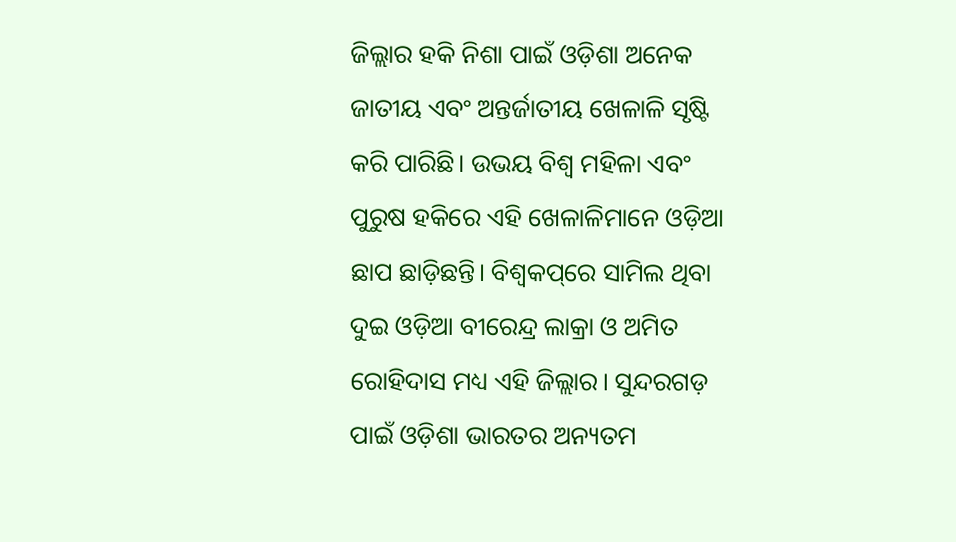ଜିଲ୍ଲାର ହକି ନିଶା ପାଇଁ ଓଡ଼ିଶା ଅନେକ ଜାତୀୟ ଏବଂ ଅନ୍ତର୍ଜାତୀୟ ଖେଳାଳି ସୃଷ୍ଟି କରି ପାରିଛି। ଉଭୟ ବିଶ୍ବ ମହିଳା ଏବଂ ପୁରୁଷ ହକିରେ ଏହି ଖେଳାଳିମାନେ ଓଡ଼ିଆ ଛାପ ଛାଡ଼ିଛନ୍ତି। ବିଶ୍ବକପ୍‌ରେ ସାମିଲ ଥିବା ଦୁଇ ଓଡ଼ିଆ ବୀରେନ୍ଦ୍ର ଲାକ୍ରା ଓ ଅମିତ ରୋହିଦାସ ମଧ୍ୟ ଏହି ଜିଲ୍ଲାର। ସୁନ୍ଦରଗଡ଼ ପାଇଁ ଓଡ଼ିଶା ଭାରତର ଅନ୍ୟତମ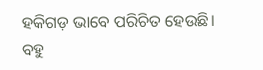ହକିଗଡ଼ ଭାବେ ପରିଚିତ ହେଉଛି।
ବହୁ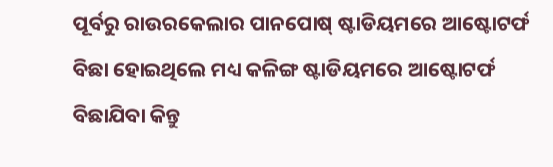ପୂର୍ବରୁ ରାଉରକେଲାର ପାନପୋଷ୍ ଷ୍ଟାଡିୟମରେ ଆଷ୍ଟୋଟର୍ଫ ବିଛା ହୋଇଥିଲେ ମଧ୍ୟ କଳିଙ୍ଗ ଷ୍ଟାଡିୟମରେ ଆଷ୍ଟୋଟର୍ଫ ବିଛାଯିବା କିନ୍ତୁ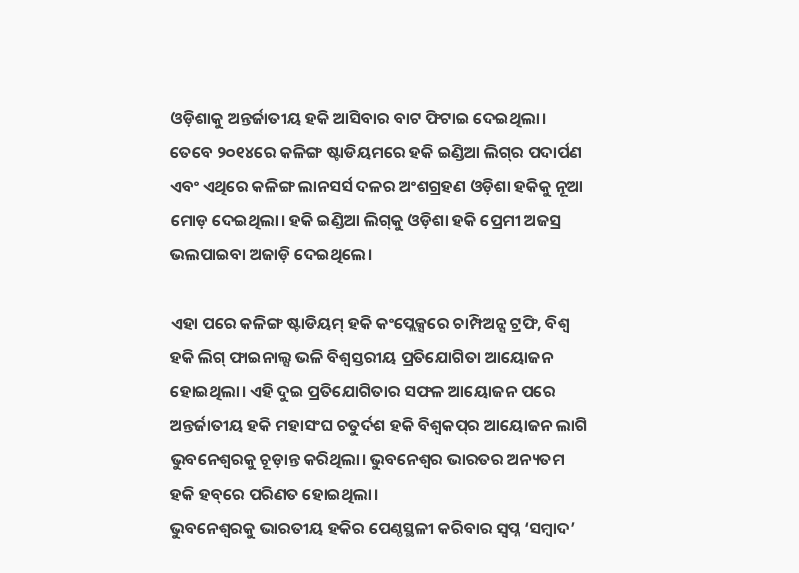ଓଡ଼ିଶାକୁ ଅନ୍ତର୍ଜାତୀୟ ହକି ଆସିବାର ବାଟ ଫିଟାଇ ଦେଇଥିଲା। ତେବେ ୨୦୧୪ରେ କଳିଙ୍ଗ ଷ୍ଟାଡିୟମରେ ହକି ଇଣ୍ଡିଆ ଲିଗ୍‌ର ପଦାର୍ପଣ ଏବଂ ଏଥିରେ କଳିଙ୍ଗ ଲାନସର୍ସ ଦଳର ଅଂଶଗ୍ରହଣ ଓଡ଼ିଶା ହକିକୁ ନୂଆ ମୋଡ଼ ଦେଇଥିଲା। ହକି ଇଣ୍ଡିଆ ଲିଗ୍‌କୁ ଓଡ଼ିଶା ହକି ପ୍ରେମୀ ଅଜସ୍ର ଭଲପାଇବା ଅଜାଡ଼ି ଦେଇଥିଲେ।

ଏହା ପରେ କଳିଙ୍ଗ ଷ୍ଟାଡିୟମ୍ ହକି କଂପ୍ଲେକ୍ସରେ ଚାମ୍ପିଅନ୍ସ ଟ୍ରଫି, ବିଶ୍ବ ହକି ଲିଗ୍ ଫାଇନାଲ୍ସ ଭଳି ବିଶ୍ବସ୍ତରୀୟ ପ୍ରତିଯୋଗିତା ଆୟୋଜନ ହୋଇଥିଲା। ଏହି ଦୁଇ ପ୍ରତିଯୋଗିତାର ସଫଳ ଆୟୋଜନ ପରେ ଅନ୍ତର୍ଜାତୀୟ ହକି ମହାସଂଘ ଚତୁର୍ଦଶ ହକି ବିଶ୍ବକପ୍‌ର ଆୟୋଜନ ଲାଗି ଭୁବନେଶ୍ବରକୁ ଚୂଡ଼ାନ୍ତ କରିଥିଲା। ଭୁବନେଶ୍ବର ଭାରତର ଅନ୍ୟତମ ହକି ହବ୍‌ରେ ପରିଣତ ହୋଇଥିଲା।
ଭୁବନେଶ୍ବରକୁ ଭାରତୀୟ ହକିର ପେଣ୍ଠସ୍ଥଳୀ କରିବାର ସ୍ବପ୍ନ ‘ସମ୍ବାଦ’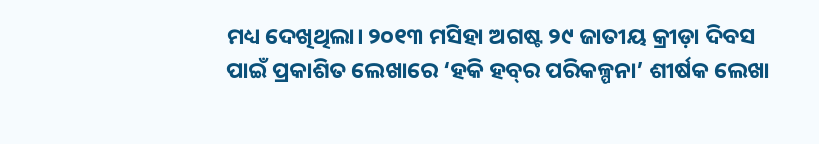ମଧ୍ୟ ଦେଖିଥିଲା। ୨୦୧୩ ମସିହା ଅଗଷ୍ଟ ୨୯ ଜାତୀୟ କ୍ରୀଡ଼ା ଦିବସ ପାଇଁ ପ୍ରକାଶିତ ଲେଖାରେ ‘ହକି ହବ୍‌ର ପରିକଳ୍ପନା’ ଶୀର୍ଷକ ଲେଖା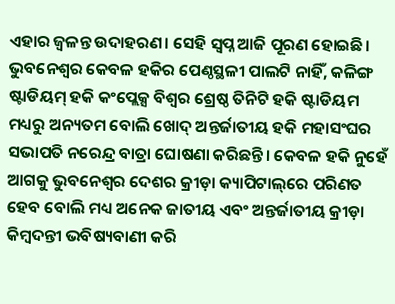ଏହାର ଜ୍ବଳନ୍ତ ଉଦାହରଣ। ସେହି ସ୍ବପ୍ନ ଆଜି ପୂରଣ ହୋଇଛି। ଭୁବନେଶ୍ବର କେବଳ ହକିର ‌ପେଣ୍ଠସ୍ଥଳୀ ପାଲଟି ନାହିଁ, କଳିଙ୍ଗ ଷ୍ଟାଡିୟମ୍ ହକି କଂପ୍ଲେକ୍ସ ବିଶ୍ବର ଶ୍ରେଷ୍ଠ ତିନିଟି ହକି ଷ୍ଟାଡିୟମ ମଧ୍ୟରୁ ଅନ୍ୟତମ ବୋଲି ଖୋଦ୍ ଅନ୍ତର୍ଜାତୀୟ ହକି ମହାସଂଘର ସଭାପତି ନରେନ୍ଦ୍ର ବାତ୍ରା ଘୋଷଣା କରିଛନ୍ତି। କେବଳ ହକି ନୁହେଁ ଆଗକୁ ଭୁବନେଶ୍ବର ଦେଶର କ୍ରୀଡ଼ା କ୍ୟାପିଟାଲ୍‌ରେ ପରିଣତ ହେବ ବୋଲି ମଧ୍ୟ ଅନେକ ଜାତୀୟ ଏବଂ ଅନ୍ତର୍ଜାତୀୟ କ୍ରୀଡ଼ା କିମ୍ବଦନ୍ତୀ ଭବିଷ୍ୟବାଣୀ କରି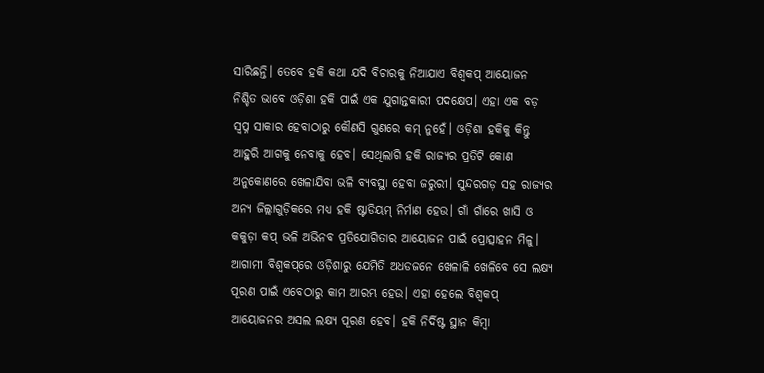ସାରିଛନ୍ତି। ତେବେ ହକି କଥା ଯଦି ବିଚାରକୁ ନିଆଯାଏ ବିଶ୍ବକପ୍ ଆୟୋଜନ ନିଶ୍ଚିତ ଭାବେ ଓଡ଼ିଶା ହକି ପାଇଁ ଏକ ଯୁଗାନ୍ତକାରୀ ପଦକ୍ଷେପ। ଏହା ଏକ ବଡ଼ ସ୍ବପ୍ନ ସାକାର ‌ହେବାଠାରୁ କୌଣସି ଗୁଣରେ କମ୍ ନୁହେଁ। ଓଡ଼ିଶା ହକିକୁ କିନ୍ତୁ ଆହୁରି ଆଗକୁ ନେବାକୁ ହେବ। ସେଥିଲାଗି ହକି ରାଜ୍ୟର ପ୍ରତିଟି କୋଣ ଅନୁକୋଣରେ ଖେଳାଯିବା ଭଳି ବ୍ୟବସ୍ଥା ହେବା ଜରୁରୀ। ସୁନ୍ଦରଗଡ଼ ସହ ରାଜ୍ୟର ଅନ୍ୟ ଜିଲ୍ଲାଗୁଡ଼ିକରେ ମଧ୍ୟ ହକି ଷ୍ଟାଡିୟମ୍ ନିର୍ମାଣ ହେଉ। ଗାଁ ଗାଁରେ ଖାସି ଓ କକୁଡ଼ା କପ୍ ଭଳି ଅଭିନବ ପ୍ରତିଯୋଗିତାର ଆୟୋଜନ ପାଇଁ ପ୍ରୋତ୍ସାହନ ମିଳୁ। ଆଗାମୀ ବିଶ୍ବକପ୍‌ରେ ଓଡ଼ିଶାରୁ ଯେମିତି ଅଧଡଜନେ ଖେଳାଳି ଖେଳିବେ ସେ ଲକ୍ଷ୍ୟ ପୂରଣ ପାଇଁ ଏବେଠାରୁ କାମ ଆରମ୍ଭ ହେଉ। ଏହା ହେଲେ ବିଶ୍ବକପ୍‌ ଆୟୋଜନର ଅସଲ ଲକ୍ଷ୍ୟ ପୂରଣ ହେବ। ହକି ‌ନିର୍ଦିଷ୍ଟ ସ୍ଥାନ କିମ୍ବା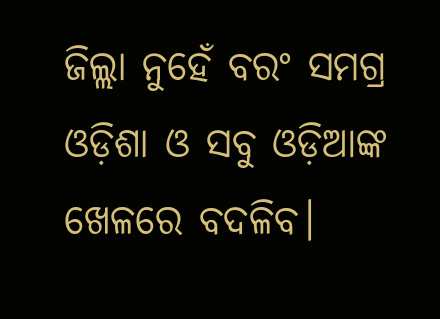ଜିଲ୍ଲା ନୁହେଁ ବରଂ ସମଗ୍ର ଓଡ଼ିଶା ଓ ସବୁ ଓଡ଼ିଆଙ୍କ ଖେଳରେ ବଦଳିବ।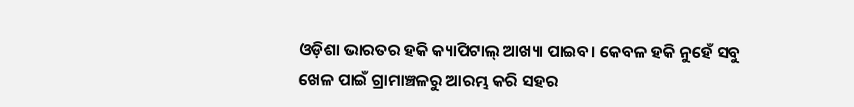ଓଡ଼ିଶା ଭାରତର ହକି କ୍ୟାପିଟାଲ୍‌ ଆଖ୍ୟା ପାଇବ। କେବଳ ହକି ନୁହେଁ ସବୁ ଖେଳ ପାଇଁ ଗ୍ରାମାଞ୍ଚଳରୁ ଆରମ୍ଭ କରି ସହର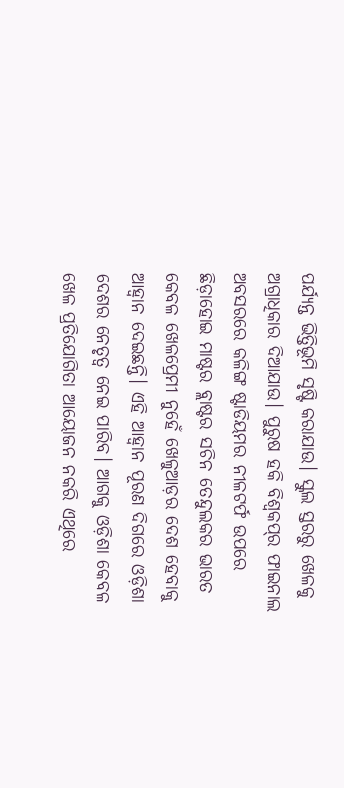ପର୍ଯ୍ୟନ୍ତ ଭିତ୍ତିଭୂମି ସୃଷ୍ଟି କରାଯାଉ। ସ୍କୁଲ ସ୍ତରରୁ ଖେଳକୁ ଅଗ୍ରାଧିକାର ଦିଆଯାଉ। ପୁରୁଷ ହକି ବିଶ୍ବକପ୍‌ର ଫାଇନାଲ ଅବସରରେ କଳିଙ୍ଗ ଷ୍ଟାଡିୟମର ‌ନୀଳଟର୍ଫ ଉପରେ ଛିଡ଼ାହୋଇ ମାଷ୍ଟର ବ୍ଲାଷ୍ଟର ସଚିନ ତେନ୍ଦୁଲକର ଭାରତ କେବଳ ଖେଳପ୍ରେମୀ ନୁହେଁ ଖେଳୁଆଡ଼ର ଦେଶ ହେବାକୁ ଆହ୍ବାନ ‌ଦେଇଛନ୍ତି। ଏହି ଆହ୍ବାନ ପୂରଣ ଦିଗରେ ଓଡ଼ିଶା ଦେଶର ନେତୃତ୍ବ ନେଇ ପାରିବ। ଆଗକୁ ଓଡ଼ିଶା କେବଳ ଖେଳ ପ୍ରତିଯୋଗିତା ଆୟୋଜନ ନକରି ଏଥିରେ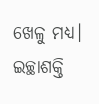ଖେଳୁ ମଧ୍ୟ। ଇଚ୍ଛାଶକ୍ତି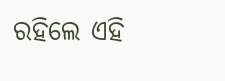ରହିଲେ ଏହି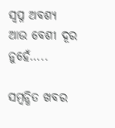ସ୍ବପ୍ନ ଅବଶ୍ୟ ଆଉ ବେଶୀ ଦୂର ନୁହେଁ…..

ସମ୍ବନ୍ଧିତ ଖବର